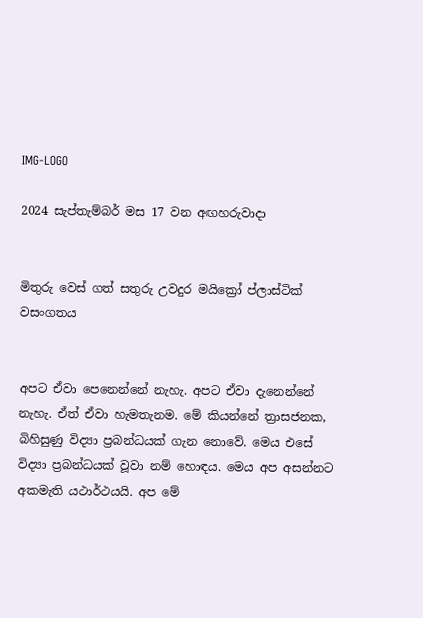IMG-LOGO

2024 සැප්තැම්බර් මස 17 වන අඟහරුවාදා


මිතුරු වෙස් ගත් සතුරු උවදුර මයික්‍රෝ ප්ලාස්ටික් වසංගතය


අපට ඒවා පෙනෙන්නේ නැහැ. අපට ඒවා දැනෙන්නේ නැහැ. ඒත් ඒවා හැමතැනම. මේ කියන්නේ ත්‍රාසජනක, බිහිසුණු විද්‍යා ප්‍රබන්ධයක් ගැන නොවේ. මෙය එසේ විද්‍යා ප්‍රබන්ධයක් වූවා නම් හොඳය. මෙය අප අසන්නට අකමැති යථාර්ථයයි. අප මේ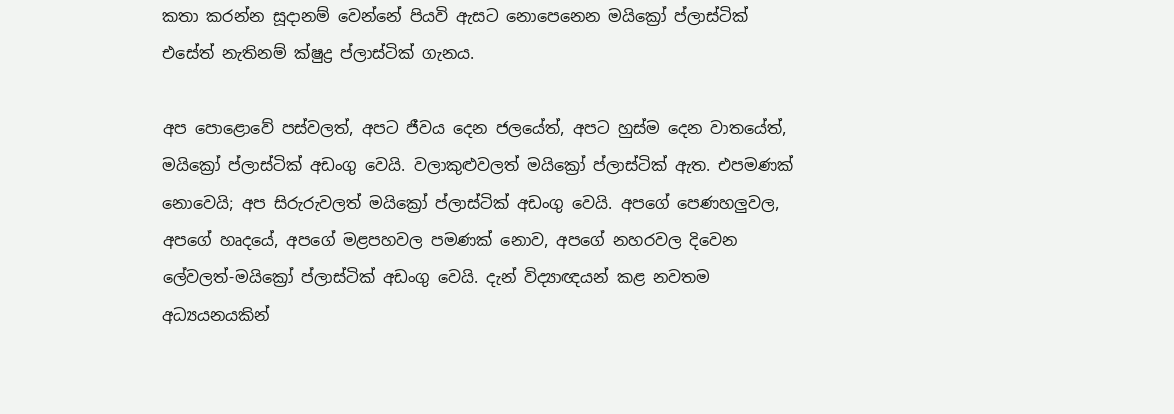කතා කරන්න සූදානම් වෙන්නේ පියවි ඇසට නොපෙනෙන මයික්‍රෝ ප්ලාස්ටික් එසේත් නැතිනම් ක්ෂුද්‍ර ප්ලාස්ටික් ගැනය.

අප පොළොවේ පස්වලත්, අපට ජීවය දෙන ජලයේත්, අපට හුස්ම දෙන වාතයේත්, මයික්‍රෝ ප්ලාස්ටික් අඩංගු වෙයි. වලාකුළුවලත් මයික්‍රෝ ප්ලාස්ටික් ඇත. එපමණක් නොවෙයි; අප සිරුරුවලත් මයික්‍රෝ ප්ලාස්ටික් අඩංගු වෙයි. අපගේ පෙණහලු‍වල, අපගේ හෘදයේ, අපගේ මළපහවල පමණක් නොව, අපගේ නහරවල දිවෙන ලේවලත්-මයික්‍රෝ ප්ලාස්ටික් අඩංගු වෙයි. දැන් විද්‍යාඥයන් කළ නවතම අධ්‍යයනයකින්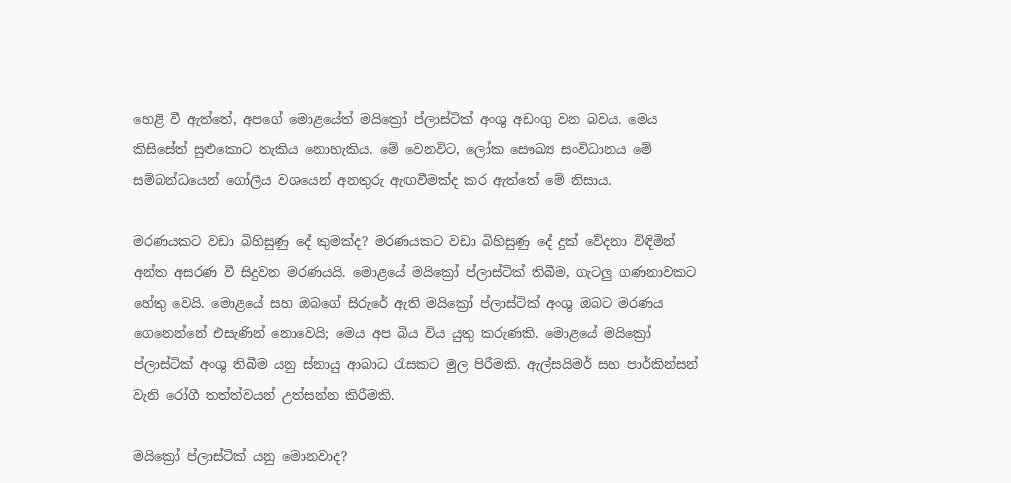හෙළි වී ඇත්තේ, අපගේ මොළයේත් මයික්‍රෝ ප්ලාස්ටික් අංශු අඩංගු වන බවය. මෙය කිසිසේත් සුළුකොට තැකිය නොහැකිය. මේ වෙනවිට, ලෝක සෞඛ්‍ය සංවිධානය මේ සම්බන්ධයෙන් ගෝලීය වශයෙන් අනතුරු ඇඟවීමක්ද කර ඇත්තේ මේ නිසාය.

මරණයකට වඩා බිහිසුණු දේ කුමක්ද? මරණයකට වඩා බිහිසුණු දේ දුක් වේදනා විඳිමින් අන්ත අසරණ වී සිදුවන මරණයයි. මොළයේ මයික්‍රෝ ප්ලාස්ටික් තිබීම, ගැටලු‍ ගණනාවකට හේතු වෙයි. මොළයේ සහ ඔබගේ සිරුරේ ඇති මයික්‍රෝ ප්ලාස්ටික් අංශු ඔබට මරණය ගෙනෙන්නේ එසැණින් නොවෙයි; මෙය අප බිය විය යුතු කරුණකි. මොළයේ මයික්‍රෝ ප්ලාස්ටික් අංශු තිබීම යනු ස්නායු ආබාධ රැසකට මුල පිරීමකි. ඇල්සයිමර් සහ පාර්කින්සන් වැනි රෝගී තත්ත්වයන් උත්සන්න කිරීමකි.

මයික්‍රෝ ප්ලාස්ටික් යනු මොනවාද?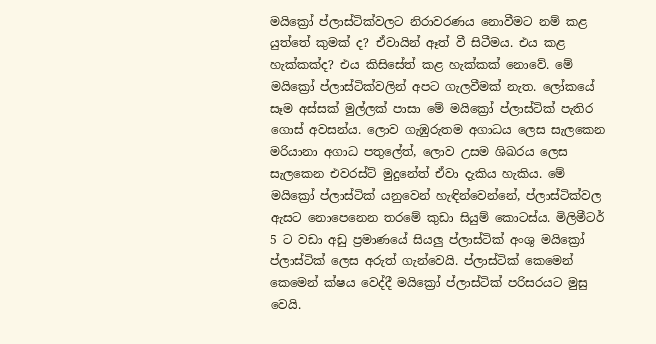මයික්‍රෝ ප්ලාස්ටික්වලට නිරාවරණය නොවීමට නම් කළ යුත්තේ කුමක් ද? ඒවායින් ඈත් වී සිටීමය. එය කළ හැක්කක්ද? එය කිසිසේත් කළ හැක්කක් නොවේ. මේ මයික්‍රෝ ප්ලාස්ටික්වලින් අපට ගැලවීමක් නැත. ලෝකයේ සෑම අස්සක් මුල්ලක් පාසා මේ මයික්‍රෝ ප්ලාස්ටික් පැතිර ගොස් අවසන්ය. ලොව ගැඹුරුතම අගාධය ලෙස සැලකෙන මරියානා අගාධ පතුලේත්, ලොව උසම ශිඛරය ලෙස සැලකෙන එවරස්ට් මුදුනේත් ඒවා දැකිය හැකිය. මේ මයික්‍රෝ ප්ලාස්ටික් යනුවෙන් හැඳින්වෙන්නේ, ප්ලාස්ටික්වල ඇසට නොපෙනෙන තරමේ කුඩා සියුම් කොටස්ය. මිලිමීටර් 5 ට වඩා අඩු ප්‍රමාණයේ සියලු‍ ප්ලාස්ටික් අංශු මයික්‍රෝ ප්ලාස්ටික් ලෙස අරුත් ගැන්වෙයි. ප්ලාස්ටික් කෙමෙන් කෙමෙන් ක්ෂය වෙද්දී මයික්‍රෝ ප්ලාස්ටික් පරිසරයට මුසු වෙයි.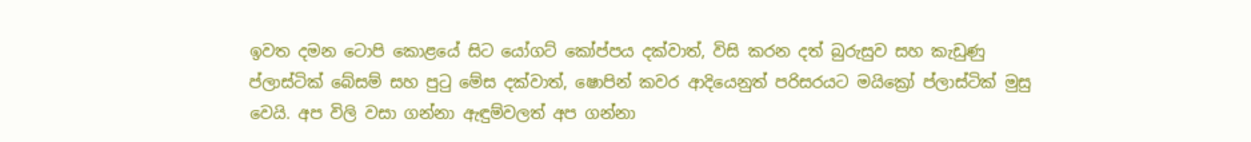ඉවත දමන ටොපි කොළයේ සිට යෝගට් කෝප්පය දක්වාත්, විසි කරන දත් බුරුසුව සහ කැඩුණු ප්ලාස්ටික් බේසම් සහ පුටු මේස දක්වාත්, ෂොපින් කවර ආදියෙනුත් පරිසරයට මයික්‍රෝ ප්ලාස්ටික් මුසු වෙයි. අප විලි වසා ගන්නා ඇඳුම්වලත් අප ගන්නා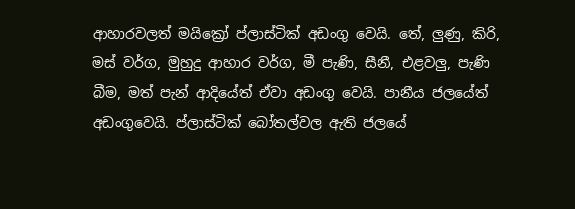ආහාරවලත් මයික්‍රෝ ප්ලාස්ටික් අඩංගු වෙයි. තේ, ලු‍ණු, කිරි, මස් වර්ග, මුහුදු ආහාර වර්ග, මී පැණි, සීනී, එළවලු‍, පැණි බීම, මත් පැන් ආදියේත් ඒවා අඩංගු වෙයි. පානීය ජලයේත් අඩංගුවෙයි. ප්ලාස්ටික් බෝතල්වල ඇති ජලයේ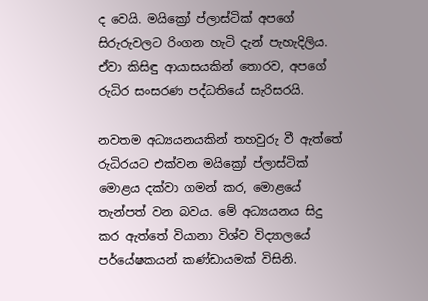ද වෙයි. මයික්‍රෝ ප්ලාස්ටික් අපගේ සිරුරුවලට රිංගන හැටි දැන් පැහැදිලිය. ඒවා කිසිඳු ආයාසයකින් තොරව, අපගේ රුධිර සංසරණ පද්ධතියේ සැරිසරයි.

නවතම අධ්‍යයනයකින් තහවුරු වී ඇත්තේ රුධිරයට එක්වන මයික්‍රෝ ප්ලාස්ටික් මොළය දක්වා ගමන් කර, මොළයේ තැන්පත් වන බවය. මේ අධ්‍යයනය සිදු කර ඇත්තේ වියානා විශ්ව විද්‍යාලයේ පර්යේෂකයන් කණ්ඩායමක් විසිනි.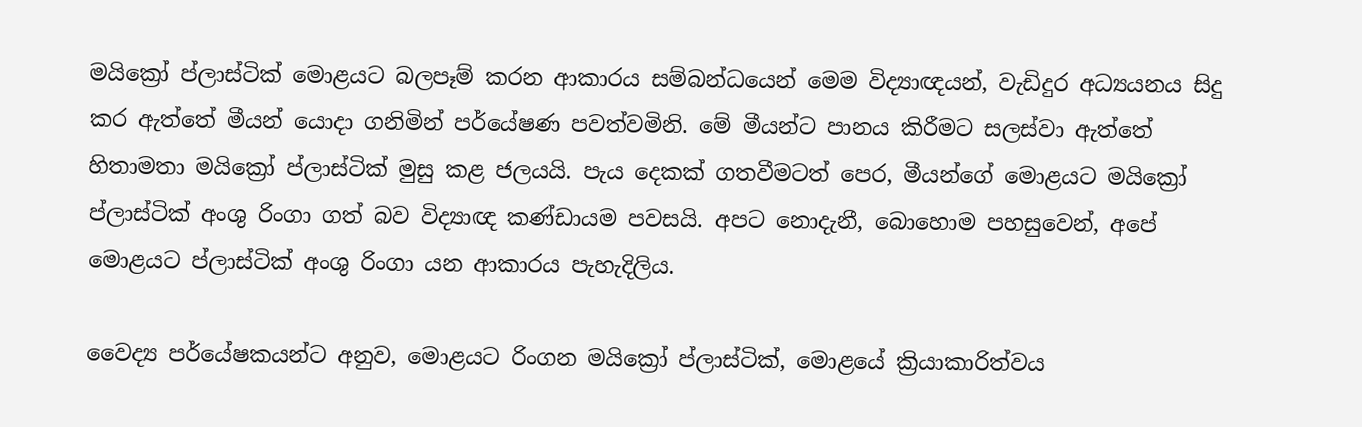මයික්‍රෝ ප්ලාස්ටික් මොළයට බලපෑම් කරන ආකාරය සම්බන්ධයෙන් මෙම විද්‍යාඥයන්, වැඩිදුර අධ්‍යයනය සිදු කර ඇත්තේ මීයන් යොදා ගනිමින් පර්යේෂණ පවත්වමිනි. මේ මීයන්ට පානය කිරීමට සලස්වා ඇත්තේ හිතාමතා මයික්‍රෝ ප්ලාස්ටික් මුසු කළ ජලයයි. පැය දෙකක් ගතවීමටත් පෙර, මීයන්ගේ මොළයට මයික්‍රෝ ප්ලාස්ටික් අංශු රිංගා ගත් බව විද්‍යාඥ කණ්ඩායම පවසයි. අපට නොදැනී, බොහොම පහසුවෙන්, අපේ මොළයට ප්ලාස්ටික් අංශු රිංගා යන ආකාරය පැහැදිලිය.

වෛද්‍ය පර්යේෂකයන්ට අනුව, මොළයට රිංගන මයික්‍රෝ ප්ලාස්ටික්, මොළයේ ක්‍රියාකාරිත්වය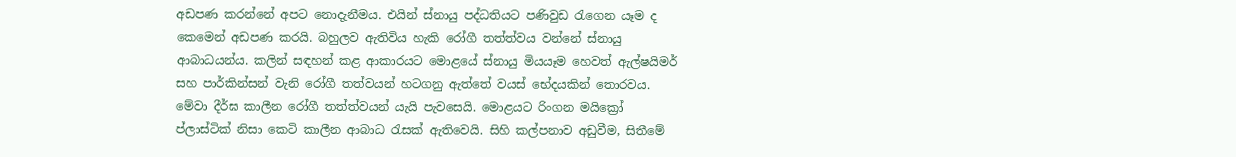අඩපණ කරන්නේ අපට නොදැනීමය. එයින් ස්නායු පද්ධතියට පණිවුඩ රැගෙන යෑම ද කෙමෙන් අඩපණ කරයි. බහුලව ඇතිවිය හැකි රෝගී තත්ත්වය වන්නේ ස්නායු ආබාධයන්ය. කලින් සඳහන් කළ ආකාරයට මොළයේ ස්නායු මියයෑම හෙවත් ඇල්ෂයිමර් සහ පාර්කින්සන් වැනි රෝගී තත්වයන් හටගනු ඇත්තේ වයස් භේදයකින් තොරවය. මේවා දීර්ඝ කාලීන රෝගී තත්ත්වයන් යැයි පැවසෙයි. මොළයට රිංගන මයික්‍රෝ ප්ලාස්ටික් නිසා කෙටි කාලීන ආබාධ රැසක් ඇතිවෙයි. සිහි කල්පනාව අඩුවීම, සිතීමේ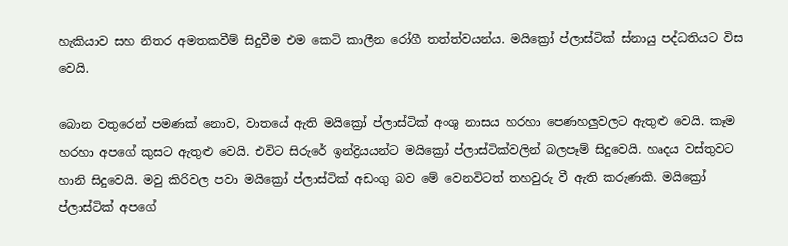හැකියාව සහ නිතර අමතකවීම් සිදුවීම එම කෙටි කාලීන රෝගී තත්ත්වයන්ය. මයික්‍රෝ ප්ලාස්ටික් ස්නායු පද්ධතියට විස වෙයි.

බොන වතුරෙන් පමණක් නොව, වාතයේ ඇති මයික්‍රෝ ප්ලාස්ටික් අංශු නාසය හරහා පෙණහලු‍වලට ඇතුළු වෙයි. කෑම හරහා අපගේ කුසට ඇතුළු වෙයි. එවිට සිරුරේ ඉන්ද්‍රියයන්ට මයික්‍රෝ ප්ලාස්ටික්වලින් බලපෑම් සිදුවෙයි. හෘදය වස්තුවට හානි සිදුවෙයි. මවු කිරිවල පවා මයික්‍රෝ ප්ලාස්ටික් අඩංගු බව මේ වෙනවිටත් තහවුරු වී ඇති කරුණකි. මයික්‍රෝ ප්ලාස්ටික් අපගේ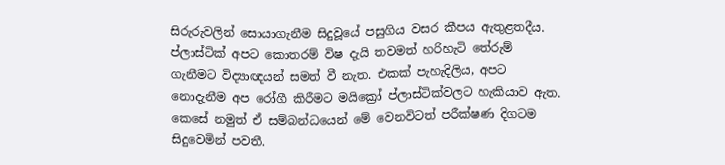සිරුරුවලින් සොයාගැනීම සිදුවූයේ පසුගිය වසර කීපය ඇතුළතදීය. ප්ලාස්ටික් අපට කොතරම් විෂ දැයි තවමත් හරිහැටි තේරුම් ගැනීමට විද්‍යාඥයන් සමත් වී නැත. එකක් පැහැදිලිය, අපට නොදැනීම අප රෝගී කිරීමට මයික්‍රෝ ප්ලාස්ටික්වලට හැකියාව ඇත. කෙසේ නමුත් ඒ සම්බන්ධයෙන් මේ වෙනවිටත් පරීක්ෂණ දිගටම සිදුවෙමින් පවතී.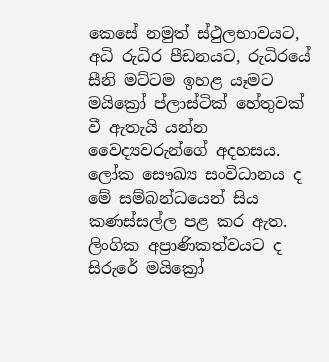කෙසේ නමුත් ස්ථුලභාවයට, අධි රුධිර පීඩනයට, රුධිරයේ සීනි මට්ටම ඉහළ යෑමට මයික්‍රෝ ප්ලාස්ටික් හේතුවක් වී ඇතැයි යන්න වෛද්‍යවරුන්ගේ අදහසය. ලෝක සෞඛ්‍ය සංවිධානය ද මේ සම්බන්ධයෙන් සිය කණස්සල්ල පළ කර ඇත. ලිංගික අප්‍රාණිකත්වයට ද සිරුරේ මයික්‍රෝ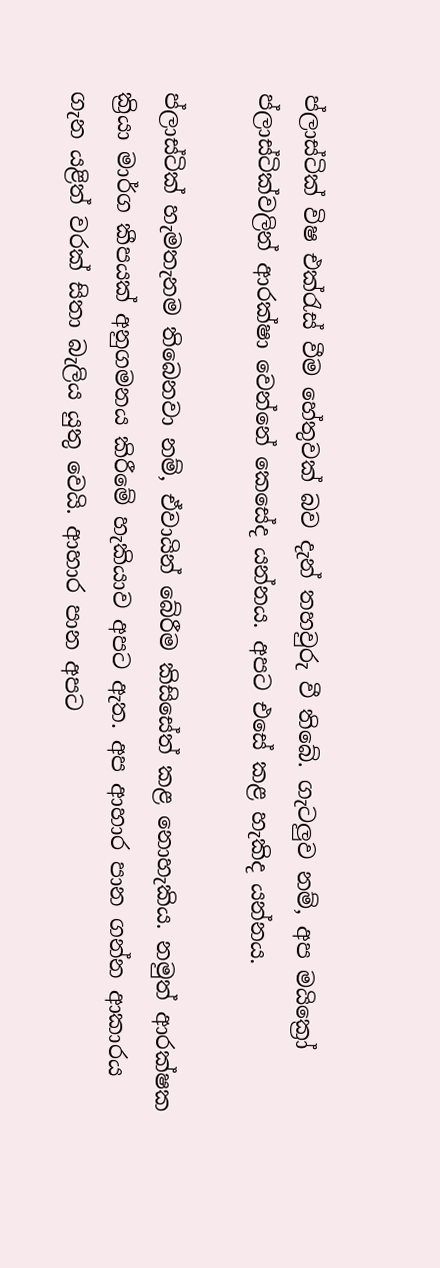ප්ලාස්ටික් විෂ එක්රැස් වීම හේතුවක් බව දැන් තහවුරු වී තිබේ. ගැටලු‍ව නම්, අප මයික්‍රෝ ප්ලාස්ටික්වලින් ආරක්ෂා වෙන්නේ කෙසේද යන්නය. අපට එසේ කළ හැකිද යන්නය.

ප්ලාස්ටික් හැමතැනම තිබෙනවා නම්, ඒවායින් බේරීම කිසිසේත් කළ නොහැකිය. නමුත් ආරක්ෂක ක්‍රියා මාර්ග කීපයක් අනුගමනය කිරීමේ හැකියාව අපට ඇත. අප ආහාර පාන ගන්න ආකාරය ගැන යළිත් වරක් සිතා බැලිය යුතු වෙයි. ආහාර පාන අපට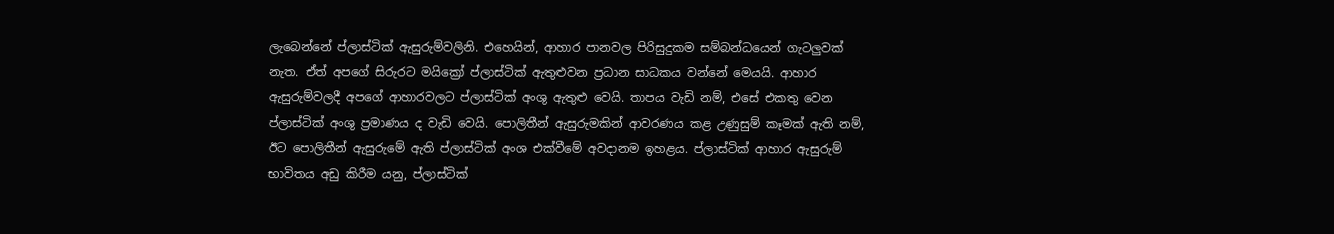ලැබෙන්නේ ප්ලාස්ටික් ඇසුරුම්වලිනි. එහෙයින්, ආහාර පානවල පිරිසුදුකම සම්බන්ධයෙන් ගැටලු‍වක් නැත. ඒත් අපගේ සිරුරට මයික්‍රෝ ප්ලාස්ටික් ඇතුළුවන ප්‍රධාන සාධකය වන්නේ මෙයයි. ආහාර ඇසුරුම්වලදී අපගේ ආහාරවලට ප්ලාස්ටික් අංශු ඇතුළු වෙයි. තාපය වැඩි නම්, එසේ එකතු වෙන ප්ලාස්ටික් අංශු ප්‍රමාණය ද වැඩි වෙයි. පොලිතීන් ඇසුරුමකින් ආවරණය කළ උණුසුම් කෑමක් ඇති නම්, ඊට පොලිතීන් ඇසුරුමේ ඇති ප්ලාස්ටික් අංශ එක්වීමේ අවදානම ඉහළය. ප්ලාස්ටික් ආහාර ඇසුරුම් භාවිතය අඩු කිරීම යනු, ප්ලාස්ටික්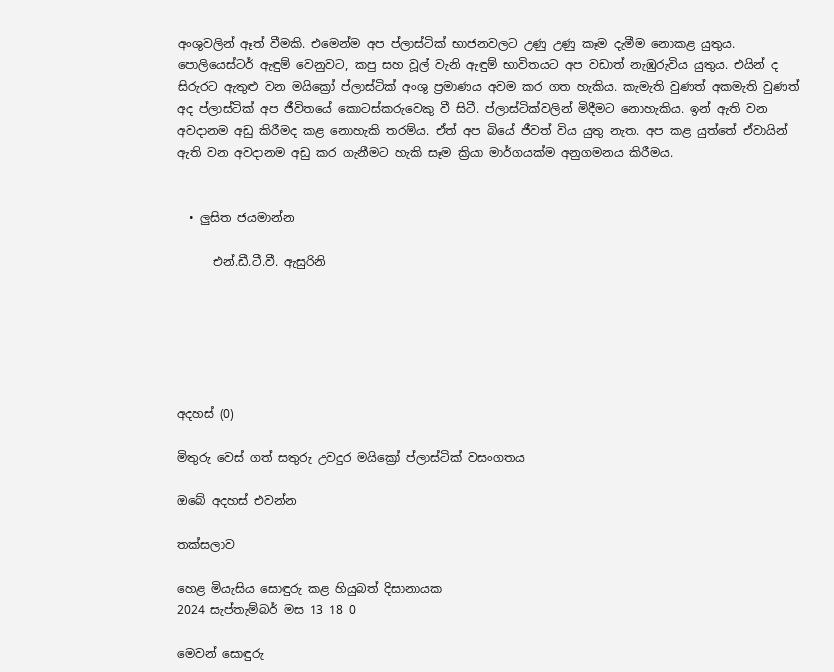අංශුවලින් ඈත් වීමකි. එමෙන්ම අප ප්ලාස්ටික් භාජනවලට උණු උණු කෑම දැමීම නොකළ යුතුය. පොලියෙස්ටර් ඇඳුම් වෙනුවට, කපු සහ වූල් වැනි ඇඳුම් භාවිතයට අප වඩාත් නැඹුරුවිය යුතුය. එයින් ද සිරුරට ඇතුළු වන මයික්‍රෝ ප්ලාස්ටික් අංශු ප්‍රමාණය අවම කර ගත හැකිය. කැමැති වුණත් අකමැති වුණත් අද ප්ලාස්ටික් අප ජීවිතයේ කොටස්කරුවෙකු වී සිටී. ප්ලාස්ටික්වලින් මිදීමට නොහැකිය. ඉන් ඇති වන අවදානම අඩු කිරීමද කළ නොහැකි තරම්ය. ඒත් අප බියේ ජීවත් විය යුතු නැත. අප කළ යුත්තේ ඒවායින් ඇති වන අවදානම අඩු කර ගැනීමට හැකි සෑම ක්‍රියා මාර්ගයක්ම අනුගමනය කිරීමය.


  • ලු‍සිත ජයමාන්න

      එන්.ඩී.ටී.වී. ඇසුරිනි






අදහස් (0)

මිතුරු වෙස් ගත් සතුරු උවදුර මයික්‍රෝ ප්ලාස්ටික් වසංගතය

ඔබේ අදහස් එවන්න

තක්සලාව

හෙළ මියැසිය සොඳුරු කළ හියුබත් දිසානායක
2024 සැප්තැම්බර් මස 13 18 0

මෙවන් සොඳුරු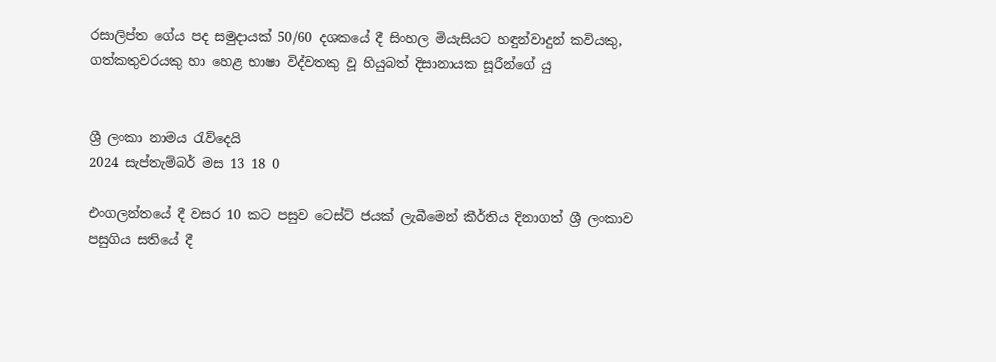රසාලිප්ත ගේය පද සමුදායක් 50/60 දශකයේ දී සිංහල මියැසියට හඳුන්වාදුන් කවියකු, ගත්කතුවරයකු හා හෙළ භාෂා විද්වතකු වූ හියුබත් දිසානායක සූරීන්ගේ යු


ශ්‍රී ලංකා නාමය රැව්දෙයි
2024 සැප්තැම්බර් මස 13 18 0

එංගලන්තයේ දී වසර 10 කට පසුව ටෙස්ට් ජයක් ලැබීමෙන් කීර්තිය දිනාගත් ශ්‍රී ලංකාව පසුගිය සතියේ දී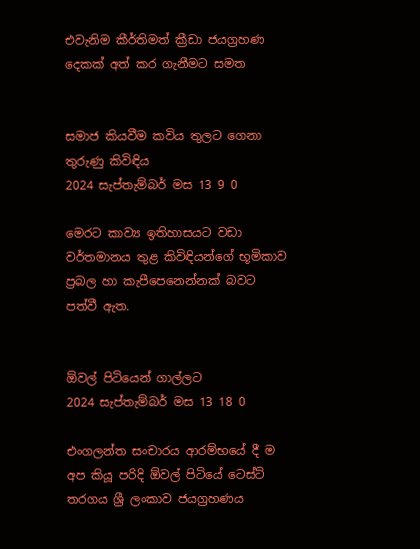එවැනිම කීර්තිමත් ක්‍රීඩා ජයග්‍රහණ දෙකක් අත් කර ගැනීමට සමත


සමාජ කියවීම කවිය තුලට ගෙනා තුරුණු කිවිඳිය
2024 සැප්තැම්බර් මස 13 9 0

මෙරට කාව්‍ය ඉතිහාසයට වඩා වර්තමානය තුළ කිවිඳියන්ගේ භූමිකාව ප්‍රබල හා කැපීපෙනෙන්නක් බවට පත්වී ඇත.


ඕවල් පිටියෙන් ගාල්ලට
2024 සැප්තැම්බර් මස 13 18 0

එංගලන්ත සංචාරය ආරම්භයේ දී ම අප කියූ පරිදි ඕවල් පිටියේ ටෙස්ට් තරගය ශ්‍රී ලංකාව ජයග්‍රහණය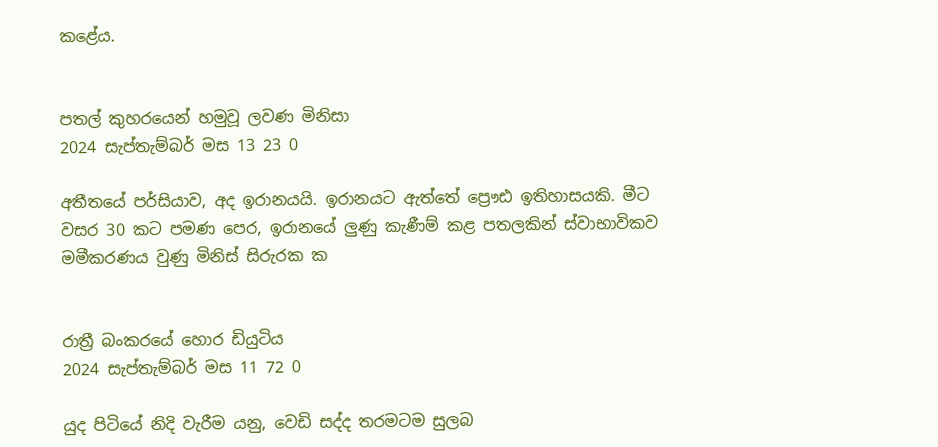කළේය.


පතල් කුහරයෙන් හමුවූ ලවණ මිනිසා
2024 සැප්තැම්බර් මස 13 23 0

අතීතයේ පර්සියාව, අද ඉරානයයි. ඉරානයට ඇත්තේ ප්‍රෞඪ ඉතිහාසයකි. මීට වසර 30 කට පමණ පෙර, ඉරානයේ ලු‍ණු කැණීම් කළ පතලකින් ස්වාභාවිකව මමීකරණය වුණු මිනිස් සිරුරක ක


රාත්‍රී බංකරයේ හොර ඩියුටිය
2024 සැප්තැම්බර් මස 11 72 0

යුද පිටියේ නිදි වැරීම යනු, වෙඩි සද්ද තරමටම සුලබ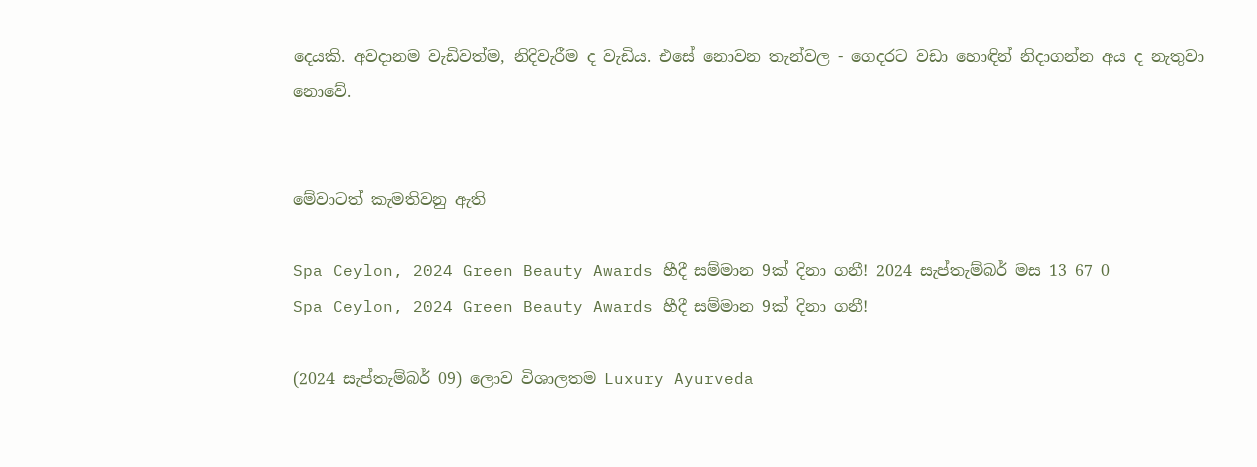දෙයකි. අවදානම වැඩිවත්ම, නිදිවැරීම ද වැඩිය. එසේ නොවන තැන්වල - ගෙදරට වඩා හොඳින් නිදාගන්න අය ද නැතුවා නොවේ.


මේවාටත් කැමතිවනු ඇති

Spa Ceylon, 2024 Green Beauty Awards හීදී සම්මාන 9ක් දිනා ගනී! 2024 සැප්තැම්බර් මස 13 67 0
Spa Ceylon, 2024 Green Beauty Awards හීදී සම්මාන 9ක් දිනා ගනී!

(2024 සැප්තැම්බර් 09) ලොව විශාලතම Luxury Ayurveda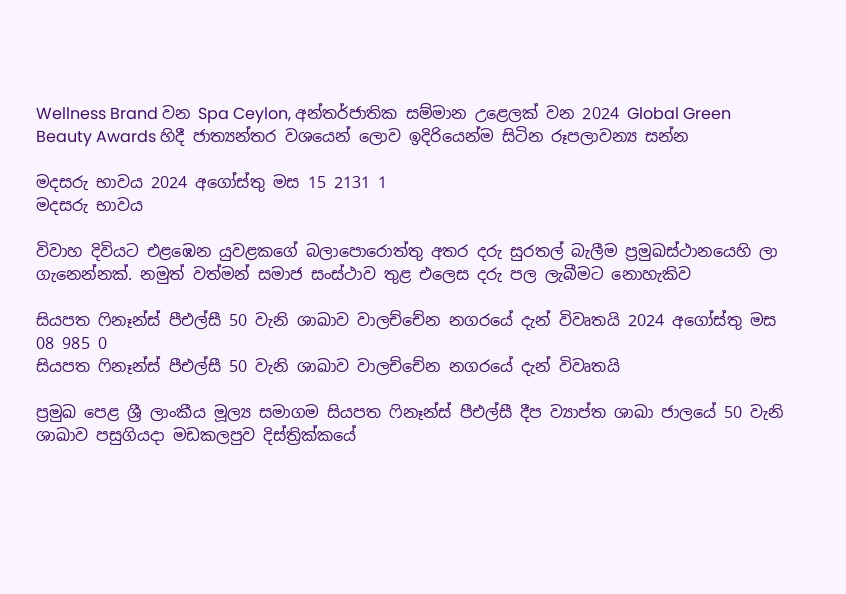Wellness Brand වන Spa Ceylon, අන්තර්ජාතික සම්මාන උළෙලක් වන 2024 Global Green Beauty Awards හිදී ජාත්‍යන්තර වශයෙන් ලොව ඉදිරියෙන්ම සිටින රූපලාවන්‍ය සන්න

මදසරු භාවය 2024 අගෝස්තු මස 15 2131 1
මදසරු භාවය

විවාහ දිවියට එළඹෙන යුවළකගේ බලාපොරොත්තු අතර දරු සුරතල් බැලීම ප්‍රමුඛස්ථානයෙහි ලා ගැනෙන්නක්. නමුත් වත්මන් සමාජ සංස්ථාව තුළ එලෙස දරු පල ලැබීමට නොහැකිව

සියපත ෆිනෑන්ස් පීඑල්සී 50 වැනි ශාඛාව වාලච්චේන නගරයේ දැන් විවෘතයි 2024 අගෝස්තු මස 08 985 0
සියපත ෆිනෑන්ස් පීඑල්සී 50 වැනි ශාඛාව වාලච්චේන නගරයේ දැන් විවෘතයි

ප්‍රමුඛ පෙළ ශ්‍රී ලාංකීය මූල්‍ය සමාගම සියපත ෆිනෑන්ස් පීඑල්සී දීප ව්‍යාප්ත ශාඛා ජාලයේ 50 වැනි ශාඛාව පසුගියදා මඩකලපුව දිස්ත්‍රික්කයේ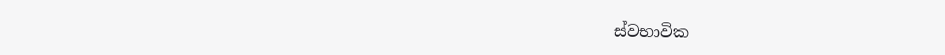ස්වභාවික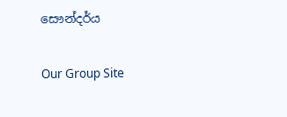සෞන්දර්ය

Our Group Site